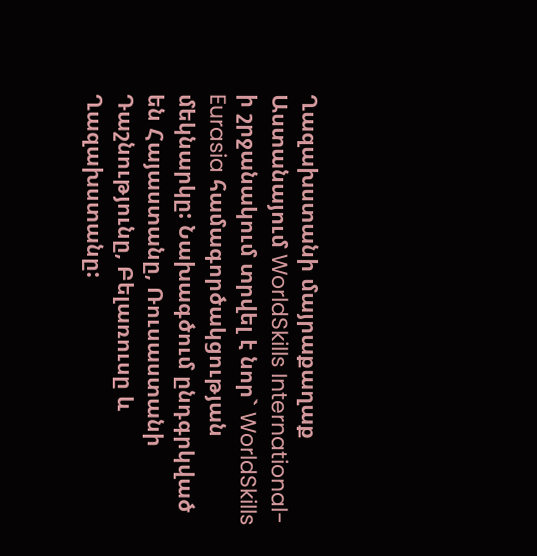Ղազախստանի մայրաքաղաք Աստանայում WorldSkills International-ի շրջանակում տրվել է նոր` WorldSkills Eurasia համագործակցության մեկնարկը: Նախագծում ընդգրկված են Հայաստանը, Ռուսաստանի Դաշնությունը, Բելառուսը և Ղազախստանը: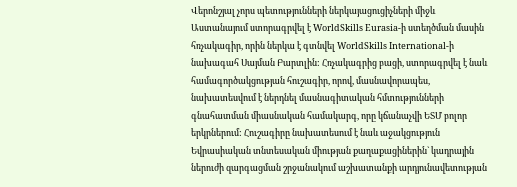Վերոնշյալ չորս պետությունների ներկայացուցիչների միջև Աստանայում ստորագրվել է WorldSkills Eurasia-ի ստեղծման մասին հռչակագիր, որին ներկա է գտնվել WorldSkills International-ի նախագահ Սայման Բարտլին: Հռչակագրից բացի, ստորագրվել է նաև համագործակցության հուշագիր, որով, մասնավորապես, նախատեսվում է ներդնել մասնագիտական հմտությունների գնահատման միասնական համակարգ, որը կճանաչվի ԵՏՄ բոլոր երկրներում: Հուշագիրը նախատեսում է նաև աջակցություն Եվրասիական տնտեսական միության քաղաքացիներին` կադրային ներուժի զարգացման շրջանակում աշխատանքի արդյունավետության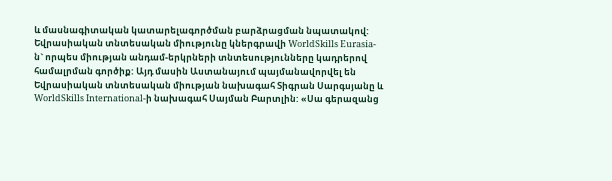և մասնագիտական կատարելագործման բարձրացման նպատակով:
Եվրասիական տնտեսական միությունը կներգրավի WorldSkills Eurasia-ն` որպես միության անդամ-երկրների տնտեսությունները կադրերով համալրման գործիք: Այդ մասին Աստանայում պայմանավորվել են Եվրասիական տնտեսական միության նախագահ Տիգրան Սարգսյանը և WorldSkills International-ի նախագահ Սայման Բարտլին: «Սա գերազանց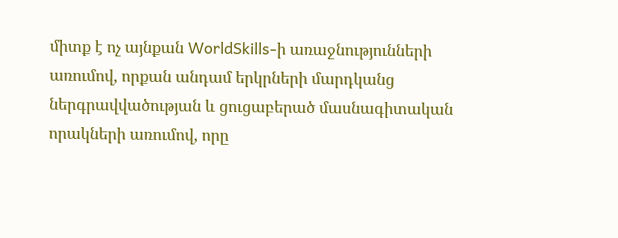միտք է ոչ այնքան WorldSkills-ի առաջնությունների առումով, որքան անդամ երկրների մարդկանց ներգրավվածության և ցուցաբերած մասնագիտական որակների առումով, որը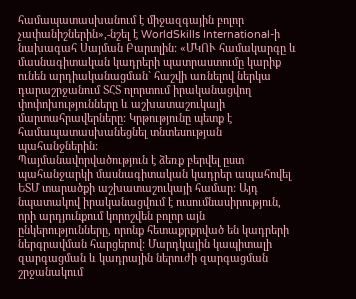համապատասխանում է միջազգային բոլոր չափանիշներին»,-նշել է WorldSkills International-ի նախագահ Սայման Բարտլին: «ՄԿՈՒ համակարգը և մասնագիտական կադրերի պատրաստումը կարիք ունեն արդիականացման` հաշվի առնելով ներկա դարաշրջանում ՏՀՏ ոլորտում իրականացվող փոփոխությունները և աշխատաշուկայի մարտահրավերները: Կրթությունը պետք է համապատասխանեցնել տնտեսության պահանջներին:
Պայմանավորվածություն է ձեռք բերվել ըստ պահանջարկի մասնագիտական կադրեր ապահովել ԵՏՄ տարածքի աշխատաշուկայի համար: Այդ նպատակով իրականացվում է ուսումնասիրություն, որի արդյունքում կորոշվեն բոլոր այն ընկերությունները, որոնք հետաքրքրված են կադրերի ներգրավման հարցերով: Մարդկային կապիտալի զարգացման և կադրային ներուժի զարգացման շրջանակում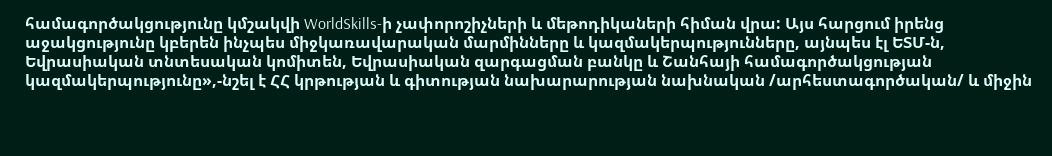համագործակցությունը կմշակվի WorldSkills-ի չափորոշիչների և մեթոդիկաների հիման վրա: Այս հարցում իրենց աջակցությունը կբերեն ինչպես միջկառավարական մարմինները և կազմակերպությունները, այնպես էլ ԵՏՄ-ն, Եվրասիական տնտեսական կոմիտեն, Եվրասիական զարգացման բանկը և Շանհայի համագործակցության կազմակերպությունը»,-նշել է ՀՀ կրթության և գիտության նախարարության նախնական /արհեստագործական/ և միջին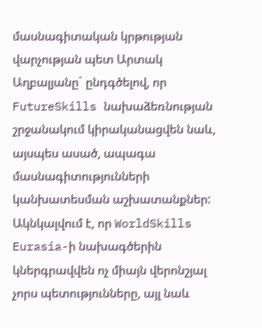մասնագիտական կրթության վարչության պետ Արտակ Աղբալյանը` ընդգծելով, որ FutureSkills նախաձեռնության շրջանակում կիրականացվեն նաև, այսպես ասած, ապագա մասնագիտությունների կանխատեսման աշխատանքներ:
Ակնկալվում է, որ WorldSkills Eurasia-ի նախագծերին կներգրավվեն ոչ միայն վերոնշյալ չորս պետությունները, այլ նաև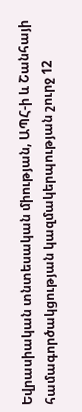Եվրասիական տնտեսական միության, ԱՊՀ-ի և Շանհայի համագործակցության կազմակերպության շուրջ 12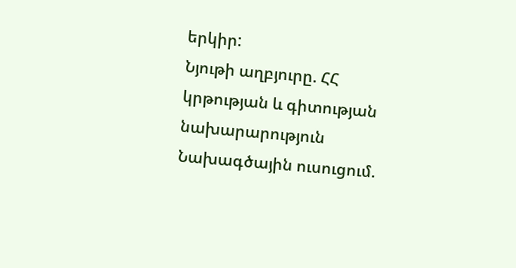երկիր:
Նյութի աղբյուրը. ՀՀ կրթության և գիտության նախարարություն
Նախագծային ուսուցում.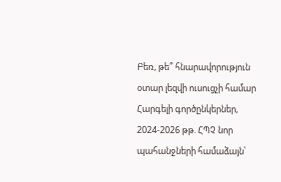Բեռ, թե՞ հնարավորություն օտար լեզվի ուսուցչի համար Հարգելի գործընկերներ, 2024-2026 թթ. ՀՊՉ նոր պահանջների համաձայն՝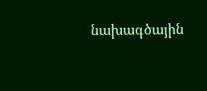նախագծային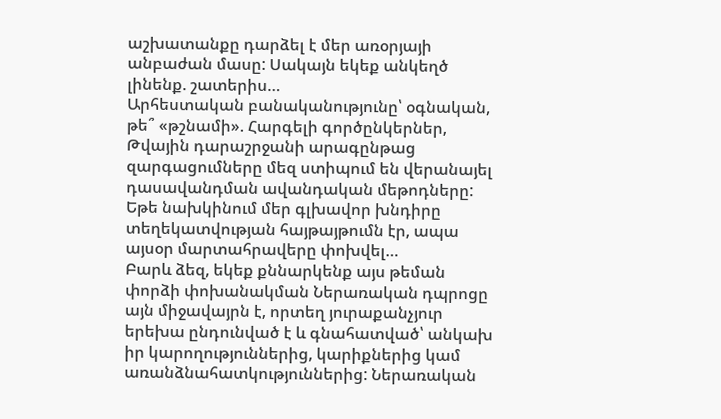աշխատանքը դարձել է մեր առօրյայի անբաժան մասը: Սակայն եկեք անկեղծ լինենք. շատերիս…
Արհեստական բանականությունը՝ օգնական, թե՞ «թշնամի». Հարգելի գործընկերներ, Թվային դարաշրջանի արագընթաց զարգացումները մեզ ստիպում են վերանայել դասավանդման ավանդական մեթոդները: Եթե նախկինում մեր գլխավոր խնդիրը տեղեկատվության հայթայթումն էր, ապա այսօր մարտահրավերը փոխվել…
Բարև ձեզ, եկեք քննարկենք այս թեման փորձի փոխանակման Ներառական դպրոցը այն միջավայրն է, որտեղ յուրաքանչյուր երեխա ընդունված է և գնահատված՝ անկախ իր կարողություններից, կարիքներից կամ առանձնահատկություններից: Ներառական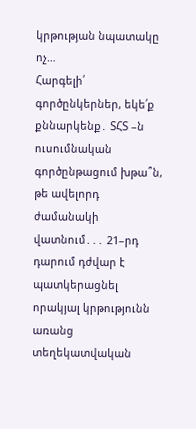կրթության նպատակը ոչ…
Հարգելի՛ գործընկերներ, եկե՛ք քննարկենք․ ՏՀՏ –ն ուսումնական գործընթացում խթա՞ն, թե ավելորդ ժամանակի վատնում․․․ 21–րդ դարում դժվար է պատկերացնել որակյալ կրթությունն առանց տեղեկատվական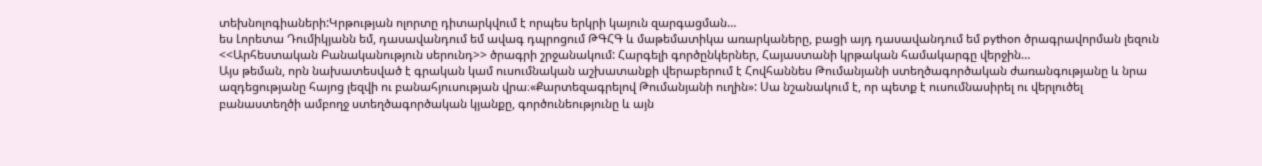տեխնոլոգիաների:Կրթության ոլորտը դիտարկվում է որպես երկրի կայուն զարգացման…
ես Լորետա Դումիկյանն եմ, դասավանդում եմ ավագ դպրոցում ԹԳՀԳ և մաթեմատիկա առարկաները, բացի այդ դասավանդում եմ python ծրագրավորման լեզուն <<Արհեստական Բանականություն սերունդ>> ծրագրի շրջանակում: Հարգելի գործընկերներ, Հայաստանի կրթական համակարգը վերջին…
Այս թեման, որն նախատեսված է գրական կամ ուսումնական աշխատանքի վերաբերում է Հովհաննես Թումանյանի ստեղծագործական ժառանգությանը և նրա ազդեցությանը հայոց լեզվի ու բանահյուսության վրա։«Քարտեզագրելով Թումանյանի ուղին»: Սա նշանակում է, որ պետք է ուսումնասիրել ու վերլուծել բանաստեղծի ամբողջ ստեղծագործական կյանքը, գործունեությունը և այն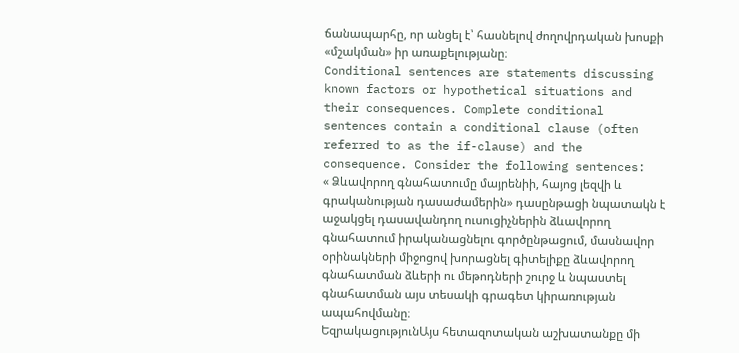ճանապարհը, որ անցել է՝ հասնելով ժողովրդական խոսքի «մշակման» իր առաքելությանը։
Conditional sentences are statements discussing known factors or hypothetical situations and their consequences. Complete conditional sentences contain a conditional clause (often referred to as the if-clause) and the consequence. Consider the following sentences:
« Ձևավորող գնահատումը մայրենիի, հայոց լեզվի և գրականության դասաժամերին» դասընթացի նպատակն է աջակցել դասավանդող ուսուցիչներին ձևավորող գնահատում իրականացնելու գործընթացում, մասնավոր օրինակների միջոցով խորացնել գիտելիքը ձևավորող գնահատման ձևերի ու մեթոդների շուրջ և նպաստել գնահատման այս տեսակի գրագետ կիրառության ապահովմանը։
ԵզրակացությունԱյս հետազոտական աշխատանքը մի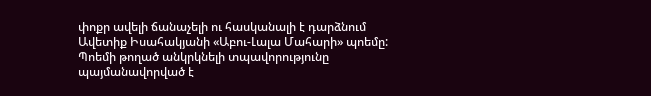փոքր ավելի ճանաչելի ու հասկանալի է դարձնում Ավետիք Իսահակյանի «Աբու-Լալա Մահարի» պոեմը: Պոեմի թողած անկրկնելի տպավորությունը պայմանավորված է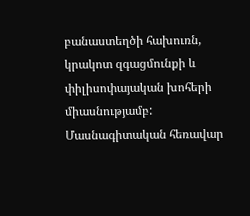բանաստեղծի հախուռն, կրակոտ զգացմունքի և փիլիսոփայական խոհերի միասնությամբ:
Մասնագիտական հեռավար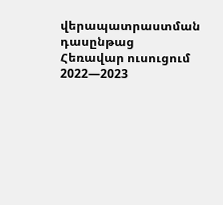վերապատրաստման դասընթաց
Հեռավար ուսուցում 2022—2023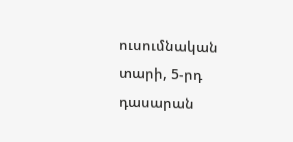ուսումնական տարի, 5-րդ դասարան